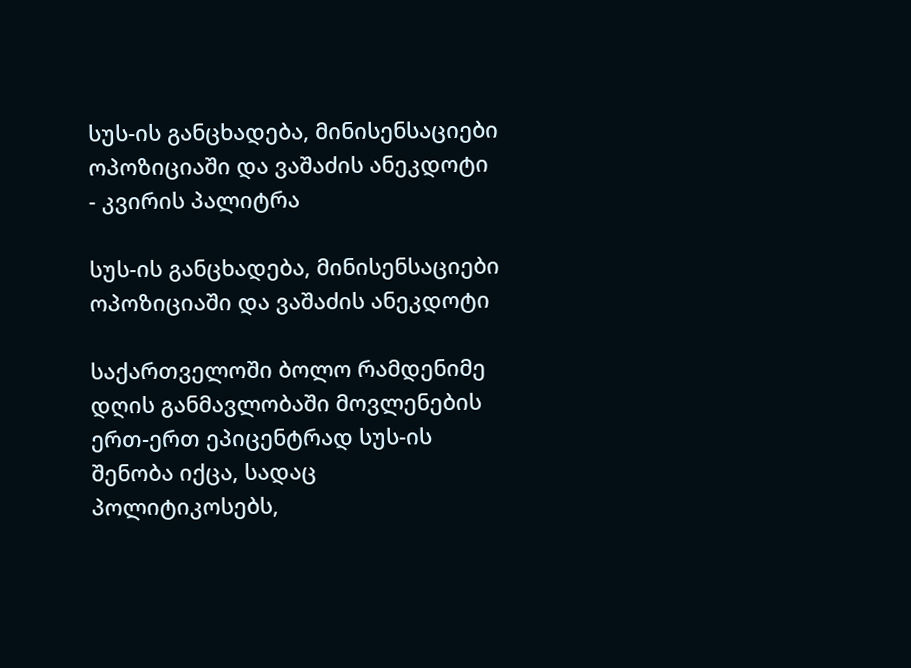სუს-ის განცხადება, მინისენსაციები ოპოზიციაში და ვაშაძის ანეკდოტი - კვირის პალიტრა

სუს-ის განცხადება, მინისენსაციები ოპოზიციაში და ვაშაძის ანეკდოტი

საქართველოში ბოლო რამდენიმე დღის განმავლობაში მოვლენების ერთ-ერთ ეპიცენტრად სუს-ის შენობა იქცა, სადაც პოლიტიკოსებს,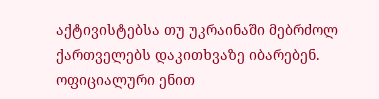აქტივისტებსა თუ უკრაინაში მებრძოლ ქართველებს დაკითხვაზე იბარებენ. ოფიციალური ენით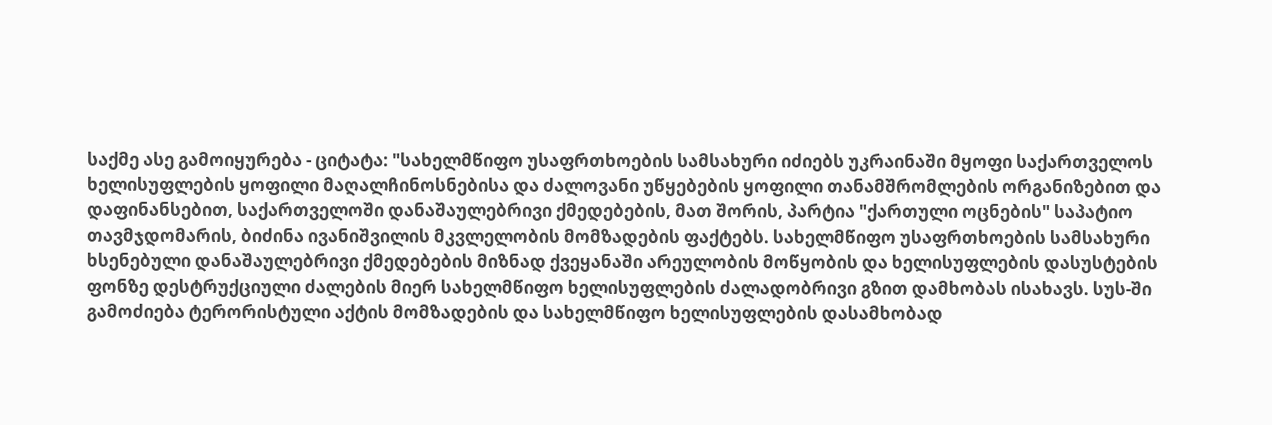საქმე ასე გამოიყურება - ციტატა: "სახელმწიფო უსაფრთხოების სამსახური იძიებს უკრაინაში მყოფი საქართველოს ხელისუფლების ყოფილი მაღალჩინოსნებისა და ძალოვანი უწყებების ყოფილი თანამშრომლების ორგანიზებით და დაფინანსებით, საქართველოში დანაშაულებრივი ქმედებების, მათ შორის, პარტია "ქართული ოცნების" საპატიო თავმჯდომარის, ბიძინა ივანიშვილის მკვლელობის მომზადების ფაქტებს. სახელმწიფო უსაფრთხოების სამსახური ხსენებული დანაშაულებრივი ქმედებების მიზნად ქვეყანაში არეულობის მოწყობის და ხელისუფლების დასუსტების ფონზე დესტრუქციული ძალების მიერ სახელმწიფო ხელისუფლების ძალადობრივი გზით დამხობას ისახავს. სუს-ში გამოძიება ტერორისტული აქტის მომზადების და სახელმწიფო ხელისუფლების დასამხობად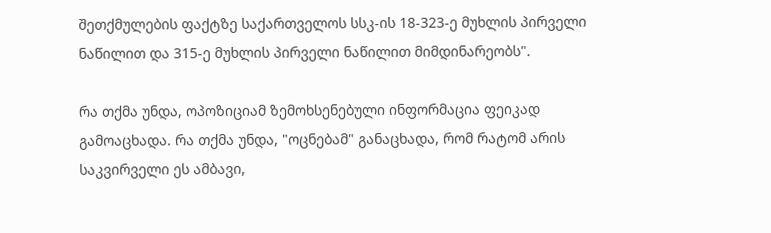შეთქმულების ფაქტზე საქართველოს სსკ-ის 18-323-ე მუხლის პირველი ნაწილით და 315-ე მუხლის პირველი ნაწილით მიმდინარეობს".

რა თქმა უნდა, ოპოზიციამ ზემოხსენებული ინფორმაცია ფეიკად გამოაცხადა. რა თქმა უნდა, "ოცნებამ" განაცხადა, რომ რატომ არის საკვირველი ეს ამბავი,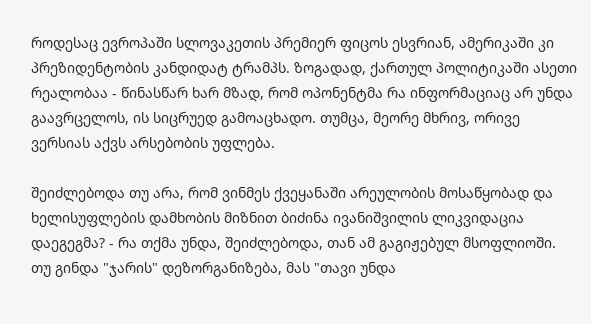როდესაც ევროპაში სლოვაკეთის პრემიერ ფიცოს ესვრიან, ამერიკაში კი პრეზიდენტობის კანდიდატ ტრამპს. ზოგადად, ქართულ პოლიტიკაში ასეთი რეალობაა - წინასწარ ხარ მზად, რომ ოპონენტმა რა ინფორმაციაც არ უნდა გაავრცელოს, ის სიცრუედ გამოაცხადო. თუმცა, მეორე მხრივ, ორივე ვერსიას აქვს არსებობის უფლება.

შეიძლებოდა თუ არა, რომ ვინმეს ქვეყანაში არეულობის მოსაწყობად და ხელისუფლების დამხობის მიზნით ბიძინა ივანიშვილის ლიკვიდაცია დაეგეგმა? - რა თქმა უნდა, შეიძლებოდა, თან ამ გაგიჟებულ მსოფლიოში. თუ გინდა "ჯარის" დეზორგანიზება, მას "თავი უნდა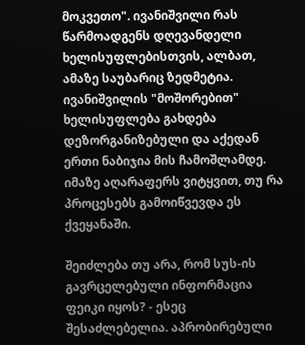მოკვეთო". ივანიშვილი რას წარმოადგენს დღევანდელი ხელისუფლებისთვის, ალბათ, ამაზე საუბარიც ზედმეტია. ივანიშვილის "მოშორებით" ხელისუფლება გახდება დეზორგანიზებული და აქედან ერთი ნაბიჯია მის ჩამოშლამდე. იმაზე აღარაფერს ვიტყვით, თუ რა პროცესებს გამოიწვევდა ეს ქვეყანაში.

შეიძლება თუ არა, რომ სუს-ის გავრცელებული ინფორმაცია ფეიკი იყოს? - ესეც შესაძლებელია. აპრობირებული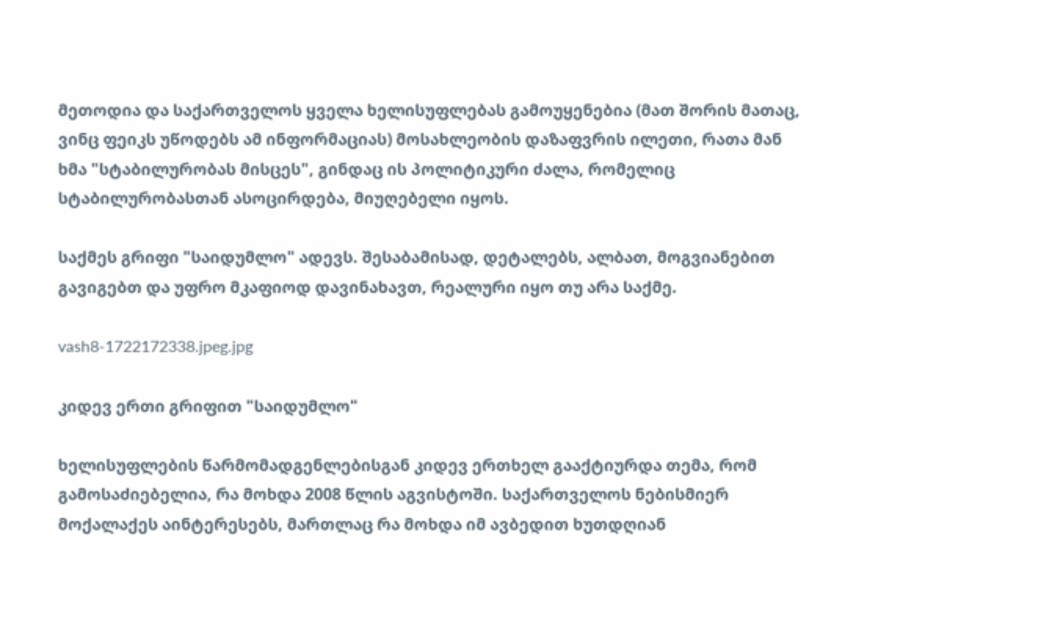მეთოდია და საქართველოს ყველა ხელისუფლებას გამოუყენებია (მათ შორის მათაც, ვინც ფეიკს უწოდებს ამ ინფორმაციას) მოსახლეობის დაზაფვრის ილეთი, რათა მან ხმა "სტაბილურობას მისცეს", გინდაც ის პოლიტიკური ძალა, რომელიც სტაბილურობასთან ასოცირდება, მიუღებელი იყოს.

საქმეს გრიფი "საიდუმლო" ადევს. შესაბამისად, დეტალებს, ალბათ, მოგვიანებით გავიგებთ და უფრო მკაფიოდ დავინახავთ, რეალური იყო თუ არა საქმე.

vash8-1722172338.jpeg.jpg

კიდევ ერთი გრიფით "საიდუმლო"

ხელისუფლების წარმომადგენლებისგან კიდევ ერთხელ გააქტიურდა თემა, რომ გამოსაძიებელია, რა მოხდა 2008 წლის აგვისტოში. საქართველოს ნებისმიერ მოქალაქეს აინტერესებს, მართლაც რა მოხდა იმ ავბედით ხუთდღიან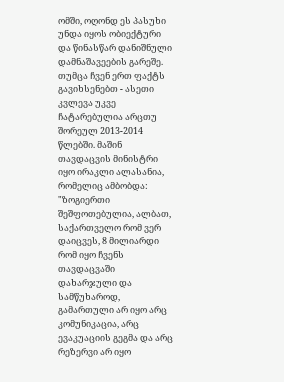ომში, ოღონდ ეს პასუხი უნდა იყოს ობიექტური და წინასწარ დანიშნული დამნაშავეების გარეშე. თუმცა ჩვენ ერთ ფაქტს გავიხსენებთ - ასეთი კვლევა უკვე ჩატარებულია არცთუ შორეულ 2013-2014 წლებში. მაშინ თავდაცვის მინისტრი იყო ირაკლი ალასანია, რომელიც ამბობდა: "ზოგიერთი შეშფოთებულია, ალბათ, საქართველო რომ ვერ დაიცვეს, 8 მილიარდი რომ იყო ჩვენს თავდაცვაში დახარჯული და სამწუხაროდ, გამართული არ იყო არც კომუნიკაცია, არც ევაკუაციის გეგმა და არც რეზერვი არ იყო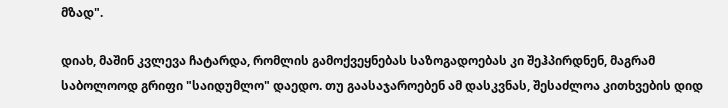მზად".

დიახ, მაშინ კვლევა ჩატარდა, რომლის გამოქვეყნებას საზოგადოებას კი შეჰპირდნენ, მაგრამ საბოლოოდ გრიფი "საიდუმლო" დაედო. თუ გაასაჯაროებენ ამ დასკვნას, შესაძლოა კითხვების დიდ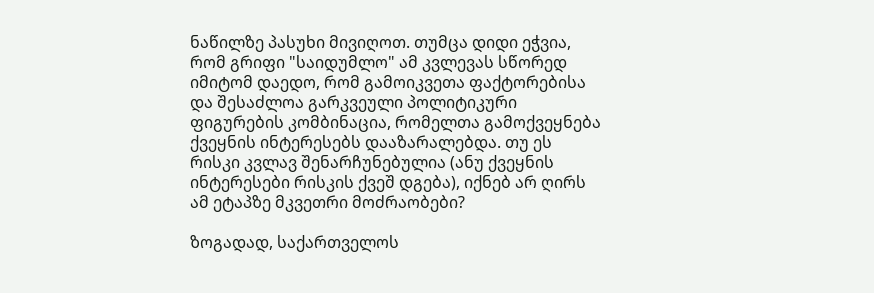ნაწილზე პასუხი მივიღოთ. თუმცა დიდი ეჭვია, რომ გრიფი "საიდუმლო" ამ კვლევას სწორედ იმიტომ დაედო, რომ გამოიკვეთა ფაქტორებისა და შესაძლოა გარკვეული პოლიტიკური ფიგურების კომბინაცია, რომელთა გამოქვეყნება ქვეყნის ინტერესებს დააზარალებდა. თუ ეს რისკი კვლავ შენარჩუნებულია (ანუ ქვეყნის ინტერესები რისკის ქვეშ დგება), იქნებ არ ღირს ამ ეტაპზე მკვეთრი მოძრაობები?

ზოგადად, საქართველოს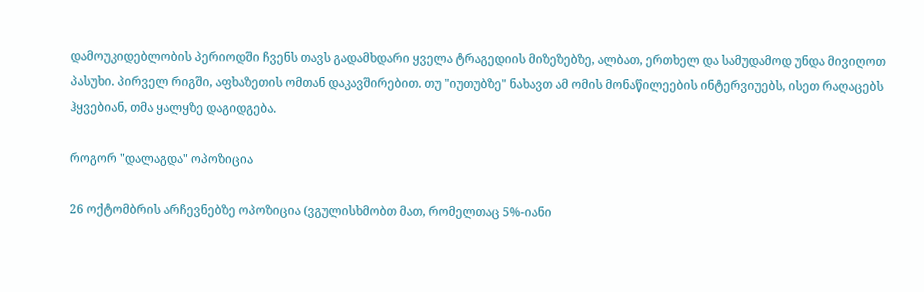დამოუკიდებლობის პერიოდში ჩვენს თავს გადამხდარი ყველა ტრაგედიის მიზეზებზე, ალბათ, ერთხელ და სამუდამოდ უნდა მივიღოთ პასუხი. პირველ რიგში, აფხაზეთის ომთან დაკავშირებით. თუ "იუთუბზე" ნახავთ ამ ომის მონაწილეების ინტერვიუებს, ისეთ რაღაცებს ჰყვებიან, თმა ყალყზე დაგიდგება.

როგორ "დალაგდა" ოპოზიცია

26 ოქტომბრის არჩევნებზე ოპოზიცია (ვგულისხმობთ მათ, რომელთაც 5%-იანი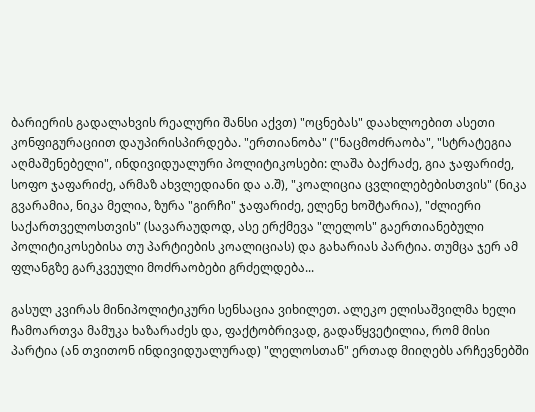ბარიერის გადალახვის რეალური შანსი აქვთ) "ოცნებას" დაახლოებით ასეთი კონფიგურაციით დაუპირისპირდება. "ერთიანობა" ("ნაცმოძრაობა", "სტრატეგია აღმაშენებელი", ინდივიდუალური პოლიტიკოსები: ლაშა ბაქრაძე, გია ჯაფარიძე, სოფო ჯაფარიძე, არმაზ ახვლედიანი და ა.შ), "კოალიცია ცვლილებებისთვის" (ნიკა გვარამია, ნიკა მელია, ზურა "გირჩი" ჯაფარიძე, ელენე ხოშტარია), "ძლიერი საქართველოსთვის" (სავარაუდოდ, ასე ერქმევა "ლელოს" გაერთიანებული პოლიტიკოსებისა თუ პარტიების კოალიციას) და გახარიას პარტია. თუმცა ჯერ ამ ფლანგზე გარკვეული მოძრაობები გრძელდება...

გასულ კვირას მინიპოლიტიკური სენსაცია ვიხილეთ. ალეკო ელისაშვილმა ხელი ჩამოართვა მამუკა ხაზარაძეს და, ფაქტობრივად, გადაწყვეტილია, რომ მისი პარტია (ან თვითონ ინდივიდუალურად) "ლელოსთან" ერთად მიიღებს არჩევნებში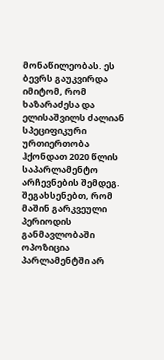მონაწილეობას. ეს ბევრს გაუკვირდა იმიტომ, რომ ხაზარაძესა და ელისაშვილს ძალიან სპეციფიკური ურთიერთობა ჰქონდათ 2020 წლის საპარლამენტო არჩევნების შემდეგ. შეგახსენებთ, რომ მაშინ გარკვეული პერიოდის განმავლობაში ოპოზიცია პარლამენტში არ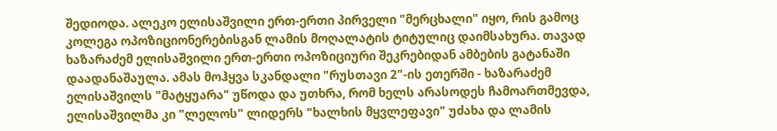შედიოდა. ალეკო ელისაშვილი ერთ-ერთი პირველი "მერცხალი" იყო, რის გამოც კოლეგა ოპოზიციონერებისგან ლამის მოღალატის ტიტულიც დაიმსახურა. თავად ხაზარაძემ ელისაშვილი ერთ-ერთი ოპოზიციური შეკრებიდან ამბების გატანაში დაადანაშაულა. ამას მოჰყვა სკანდალი "რუსთავი 2"-ის ეთერში - ხაზარაძემ ელისაშვილს "მატყუარა" უწოდა და უთხრა, რომ ხელს არასოდეს ჩამოართმევდა, ელისაშვილმა კი "ლელოს" ლიდერს "ხალხის მყვლეფავი" უძახა და ლამის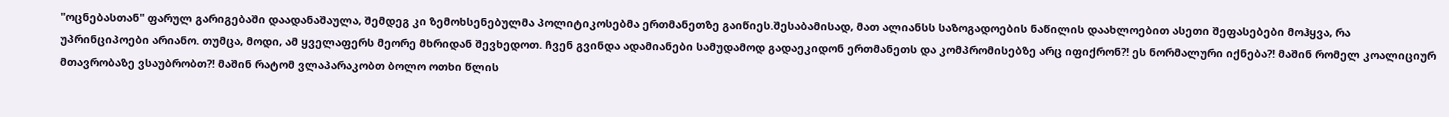"ოცნებასთან" ფარულ გარიგებაში დაადანაშაულა, შემდეგ კი ზემოხსენებულმა პოლიტიკოსებმა ერთმანეთზე გაიწიეს.შესაბამისად, მათ ალიანსს საზოგადოების ნაწილის დაახლოებით ასეთი შეფასებები მოჰყვა, რა უპრინციპოები არიანო. თუმცა, მოდი, ამ ყველაფერს მეორე მხრიდან შევხედოთ. ჩვენ გვინდა ადამიანები სამუდამოდ გადაეკიდონ ერთმანეთს და კომპრომისებზე არც იფიქრონ?! ეს ნორმალური იქნება?! მაშინ რომელ კოალიციურ მთავრობაზე ვსაუბრობთ?! მაშინ რატომ ვლაპარაკობთ ბოლო ოთხი წლის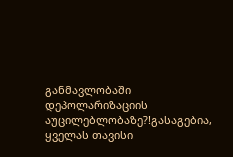განმავლობაში დეპოლარიზაციის აუცილებლობაზე?!გასაგებია, ყველას თავისი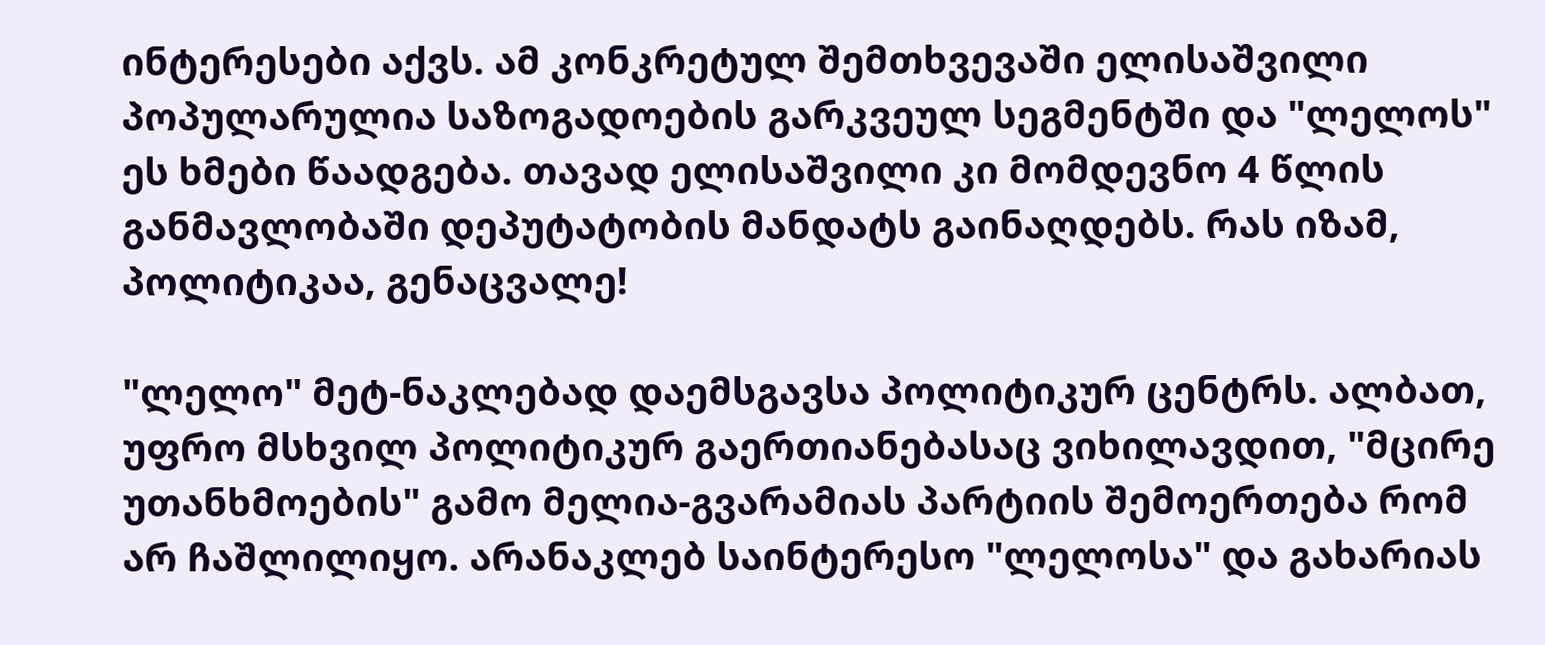ინტერესები აქვს. ამ კონკრეტულ შემთხვევაში ელისაშვილი პოპულარულია საზოგადოების გარკვეულ სეგმენტში და "ლელოს" ეს ხმები წაადგება. თავად ელისაშვილი კი მომდევნო 4 წლის განმავლობაში დეპუტატობის მანდატს გაინაღდებს. რას იზამ, პოლიტიკაა, გენაცვალე!

"ლელო" მეტ-ნაკლებად დაემსგავსა პოლიტიკურ ცენტრს. ალბათ, უფრო მსხვილ პოლიტიკურ გაერთიანებასაც ვიხილავდით, "მცირე უთანხმოების" გამო მელია-გვარამიას პარტიის შემოერთება რომ არ ჩაშლილიყო. არანაკლებ საინტერესო "ლელოსა" და გახარიას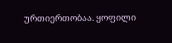ურთიერთობაა. ყოფილი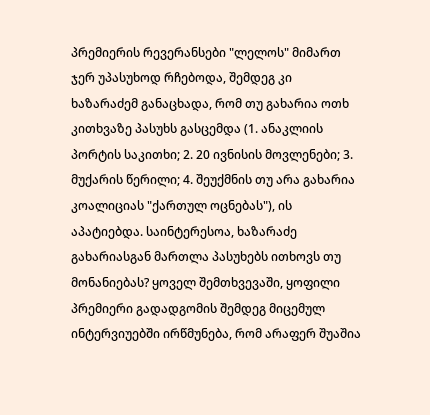პრემიერის რევერანსები "ლელოს" მიმართ ჯერ უპასუხოდ რჩებოდა, შემდეგ კი ხაზარაძემ განაცხადა, რომ თუ გახარია ოთხ კითხვაზე პასუხს გასცემდა (1. ანაკლიის პორტის საკითხი; 2. 20 ივნისის მოვლენები; 3. მუქარის წერილი; 4. შეუქმნის თუ არა გახარია კოალიციას "ქართულ ოცნებას"), ის აპატიებდა. საინტერესოა, ხაზარაძე გახარიასგან მართლა პასუხებს ითხოვს თუ მონანიებას? ყოველ შემთხვევაში, ყოფილი პრემიერი გადადგომის შემდეგ მიცემულ ინტერვიუებში ირწმუნება, რომ არაფერ შუაშია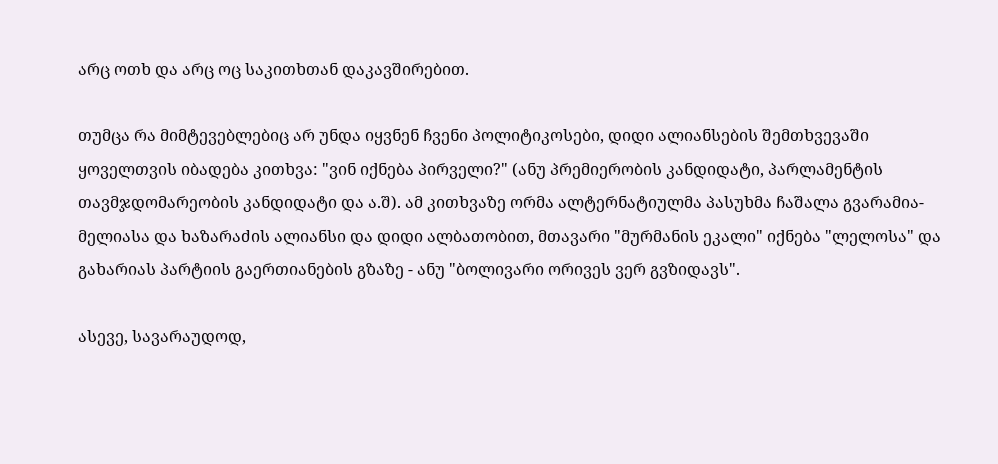არც ოთხ და არც ოც საკითხთან დაკავშირებით.

თუმცა რა მიმტევებლებიც არ უნდა იყვნენ ჩვენი პოლიტიკოსები, დიდი ალიანსების შემთხვევაში ყოველთვის იბადება კითხვა: "ვინ იქნება პირველი?" (ანუ პრემიერობის კანდიდატი, პარლამენტის თავმჯდომარეობის კანდიდატი და ა.შ). ამ კითხვაზე ორმა ალტერნატიულმა პასუხმა ჩაშალა გვარამია-მელიასა და ხაზარაძის ალიანსი და დიდი ალბათობით, მთავარი "მურმანის ეკალი" იქნება "ლელოსა" და გახარიას პარტიის გაერთიანების გზაზე - ანუ "ბოლივარი ორივეს ვერ გვზიდავს".

ასევე, სავარაუდოდ,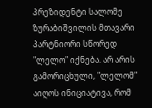პრეზიდენტი სალომე ზურაბიშვილის მთავარი პარტნიორი სწორედ "ლელო" იქნება. არ არის გამორიცხული, "ლელომ" აიღოს ინიციატივა, რომ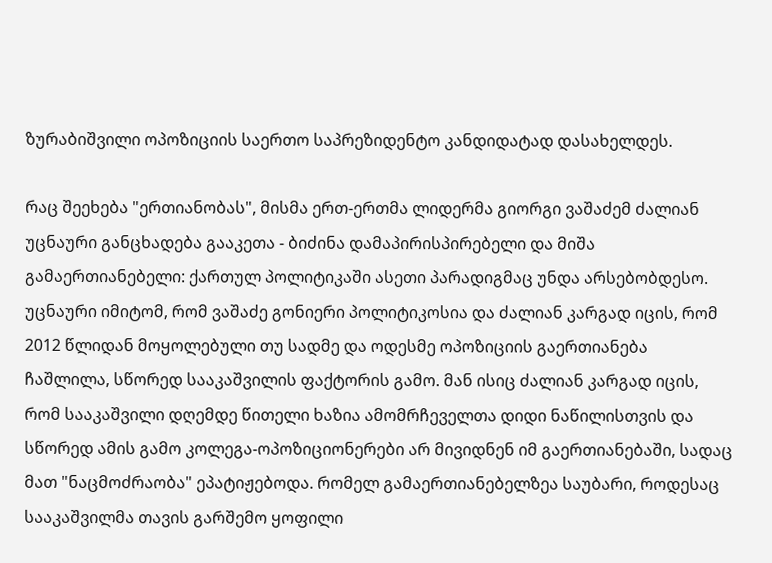ზურაბიშვილი ოპოზიციის საერთო საპრეზიდენტო კანდიდატად დასახელდეს.

რაც შეეხება "ერთიანობას", მისმა ერთ-ერთმა ლიდერმა გიორგი ვაშაძემ ძალიან უცნაური განცხადება გააკეთა - ბიძინა დამაპირისპირებელი და მიშა გამაერთიანებელი: ქართულ პოლიტიკაში ასეთი პარადიგმაც უნდა არსებობდესო. უცნაური იმიტომ, რომ ვაშაძე გონიერი პოლიტიკოსია და ძალიან კარგად იცის, რომ 2012 წლიდან მოყოლებული თუ სადმე და ოდესმე ოპოზიციის გაერთიანება ჩაშლილა, სწორედ სააკაშვილის ფაქტორის გამო. მან ისიც ძალიან კარგად იცის, რომ სააკაშვილი დღემდე წითელი ხაზია ამომრჩეველთა დიდი ნაწილისთვის და სწორედ ამის გამო კოლეგა-ოპოზიციონერები არ მივიდნენ იმ გაერთიანებაში, სადაც მათ "ნაცმოძრაობა" ეპატიჟებოდა. რომელ გამაერთიანებელზეა საუბარი, როდესაც სააკაშვილმა თავის გარშემო ყოფილი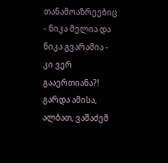თანამოაზრეებიც - ნიკა მელია და ნიკა გვარამია - კი ვერ გააერთიანა?! გარდა ამისა, ალბათ, ვაშაძემ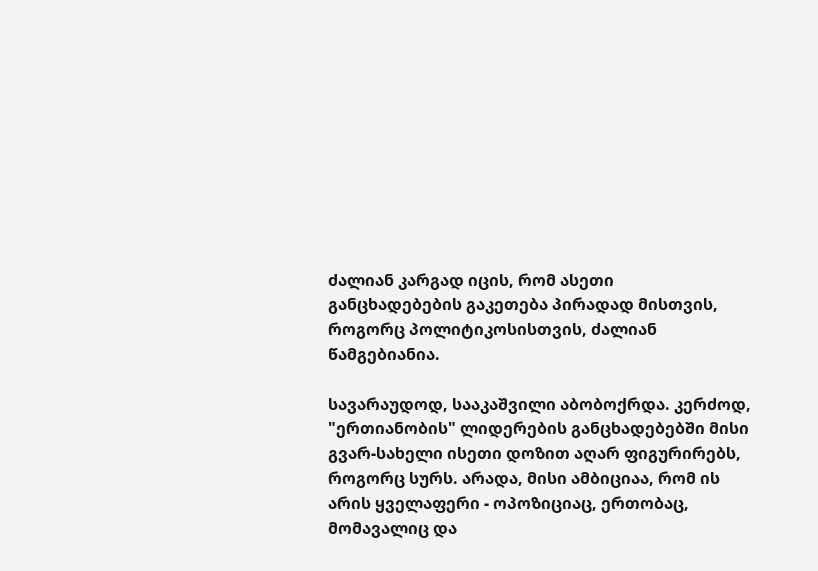ძალიან კარგად იცის, რომ ასეთი განცხადებების გაკეთება პირადად მისთვის, როგორც პოლიტიკოსისთვის, ძალიან წამგებიანია.

სავარაუდოდ, სააკაშვილი აბობოქრდა. კერძოდ, "ერთიანობის" ლიდერების განცხადებებში მისი გვარ-სახელი ისეთი დოზით აღარ ფიგურირებს, როგორც სურს. არადა, მისი ამბიციაა, რომ ის არის ყველაფერი - ოპოზიციაც, ერთობაც, მომავალიც და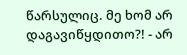წარსულიც. მე ხომ არ დაგავიწყდითო?! - არ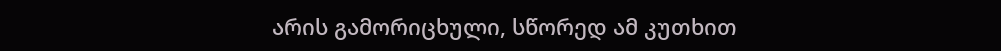არის გამორიცხული, სწორედ ამ კუთხით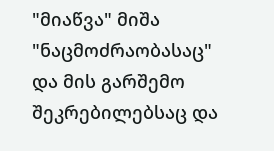"მიაწვა" მიშა "ნაცმოძრაობასაც" და მის გარშემო შეკრებილებსაც და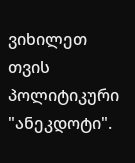ვიხილეთ თვის პოლიტიკური "ანეკდოტი".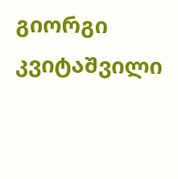გიორგი კვიტაშვილი